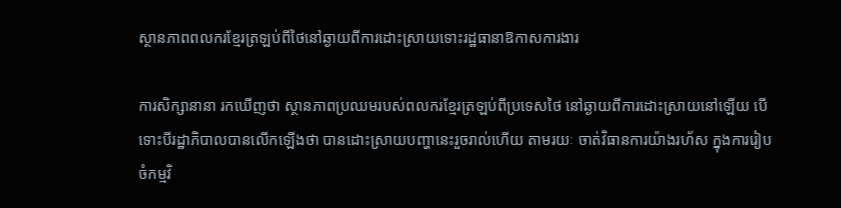ស្ថានភាពពលករខ្មែរត្រឡប់ពីថៃនៅឆ្ងាយពីការដោះស្រាយទោះរដ្ឋធានាឱកាសការងារ

ការសិក្សានានា រកឃើញថា ស្ថានភាពប្រឈមរបស់ពលករខ្មែរត្រឡប់ពីប្រទេសថៃ នៅឆ្ងាយពីការដោះស្រាយនៅឡើយ បើទោះបីរដ្ឋាភិបាលបានលើកឡើងថា បានដោះស្រាយបញ្ហានេះរួចរាល់ហើយ តាមរយៈ ចាត់វិធានការយ៉ាងរហ័ស ក្នុងការរៀបចំកម្មវិ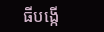ធីបង្កើ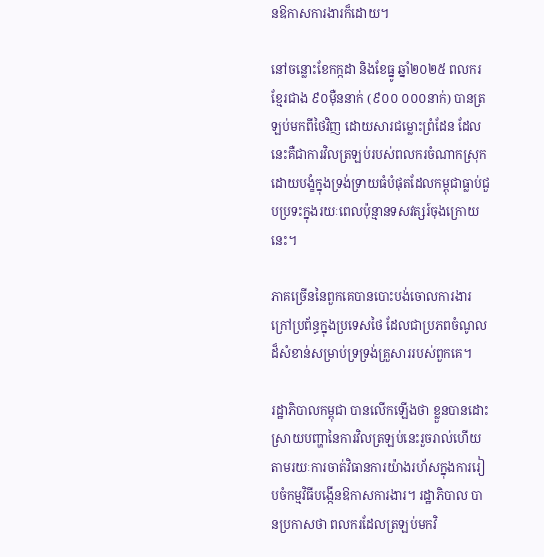នឱកាសការងារក៏ដោយ។

នៅចន្លោះខែកក្កដា និងខែធ្នូ ឆ្នាំ២០២៥ ពលករខ្មែរជាង ៩០ម៉ឺននាក់ (៩០០ ០០០នាក់) បានត្រឡប់មកពីថៃវិញ ដោយសារជម្លោះព្រំដែន ដែលនេះគឺជាការវិលត្រឡប់របស់ពលករចំណាកស្រុកដោយបង្ខំក្នុងទ្រង់ទ្រាយធំបំផុតដែលកម្ពុជាធ្លាប់ជួបប្រទះក្នុងរយៈពេលប៉ុន្មានទសវត្សរ៍ចុងក្រោយនេះ។

ភាគច្រើននៃពួកគេបានបោះបង់ចោលការងារក្រៅប្រព័ន្ធក្នុងប្រទេសថៃ ដែលជាប្រភពចំណូលដ៏សំខាន់សម្រាប់ទ្រទ្រង់គ្រួសាររបស់ពួកគេ។

រដ្ឋាភិបាលកម្ពុជា បានលើកឡើងថា ខ្លួនបានដោះស្រាយបញ្ហានៃការវិលត្រឡប់នេះរួចរាល់ហើយ តាមរយៈការចាត់វិធានការយ៉ាងរហ័សក្នុងការរៀបចំកម្មវិធីបង្កើនឱកាសការងារ។ រដ្ឋាភិបាល បានប្រកាសថា ពលករដែលត្រឡប់មកវិ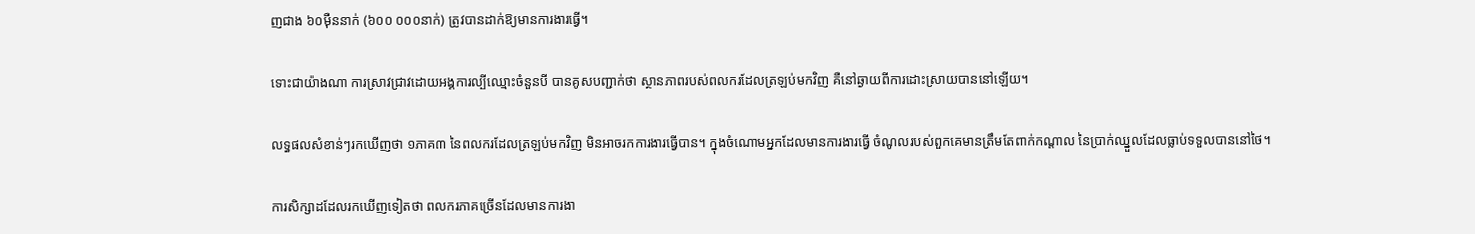ញជាង ៦០ម៉ឺននាក់ (៦០០ ០០០នាក់) ត្រូវបានដាក់ឱ្យមានការងារធ្វើ។

ទោះជាយ៉ាងណា ការស្រាវជ្រាវដោយអង្គការល្បីឈ្មោះចំនួនបី បានគូសបញ្ជាក់ថា ស្ថានភាពរបស់ពលករដែលត្រឡប់មកវិញ គឺនៅឆ្ងាយពីការដោះស្រាយបាននៅឡើយ។

លទ្ធផលសំខាន់ៗរកឃើញថា ១ភាគ៣ នៃពលករដែលត្រឡប់មកវិញ មិនអាចរកការងារធ្វើបាន។ ក្នុងចំណោមអ្នកដែលមានការងារធ្វើ ចំណូលរបស់ពួកគេមានត្រឹមតែពាក់កណ្តាល នៃប្រាក់ឈ្នួលដែលធ្លាប់ទទួលបាននៅថៃ។

ការសិក្សាដដែលរកឃើញទៀតថា ពលករភាគច្រើនដែលមានការងា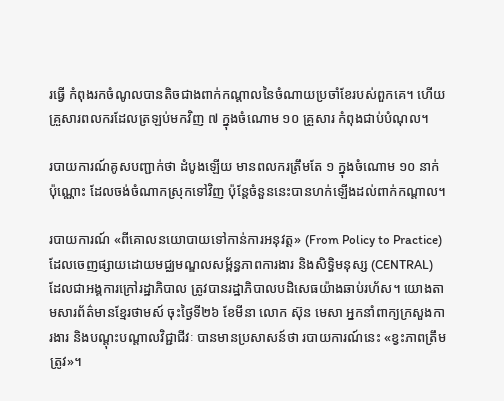រធ្វើ កំពុងរកចំណូលបានតិចជាងពាក់កណ្តាលនៃចំណាយប្រចាំខែរបស់ពួកគេ។ ហើយគ្រួសារពលករដែលត្រឡប់មកវិញ ៧ ក្នុងចំណោម ១០ គ្រួសារ កំពុងជាប់បំណុល។

របាយការណ៍គូសបញ្ជាក់ថា ដំបូងឡើយ មានពលករត្រឹមតែ ១ ក្នុងចំណោម ១០ នាក់ប៉ុណ្ណោះ ដែលចង់ចំណាកស្រុកទៅវិញ ប៉ុន្តែចំនួននេះបានហក់ឡើងដល់ពាក់កណ្តាល។

របាយការណ៍ «ពីគោលនយោបាយទៅកាន់ការអនុវត្ត» (From Policy to Practice) ដែលចេញផ្សាយដោយមជ្ឈមណ្ឌលសម្ព័ន្ធភាពការងារ និងសិទ្ធិមនុស្ស (CENTRAL) ដែលជាអង្គការក្រៅរដ្ឋាភិបាល ត្រូវបានរដ្ឋាភិបាលបដិសេធយ៉ាងឆាប់រហ័ស។ យោងតាមសារព័ត៌មានខ្មែរថាមស៍ ចុះថ្ងៃទី២៦ ខែមីនា លោក ស៊ុន មេសា អ្នកនាំពាក្យក្រសួងការងារ និងបណ្តុះបណ្តាលវិជ្ជាជីវៈ បានមានប្រសាសន៍ថា របាយការណ៍នេះ «ខ្វះភាពត្រឹមត្រូវ»។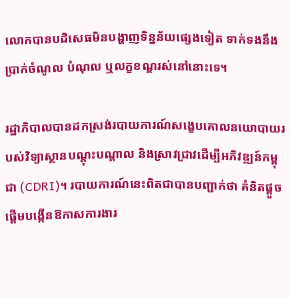លោកបានបដិសេធមិនបង្ហាញទិន្នន័យផ្សេងទៀត ទាក់ទងនឹងប្រាក់ចំណូល បំណុល ឬលក្ខខណ្ឌរស់នៅនោះទេ។

រដ្ឋាភិបាលបានដកស្រង់របាយការណ៍សង្ខេបគោលនយោបាយរបស់វិទ្យាស្ថានបណ្តុះបណ្តាល និងស្រាវជ្រាវដើម្បីអភិវឌ្ឍន៍កម្ពុជា (CDRI)។ របាយការណ៍នេះពិតជាបានបញ្ជាក់ថា គំនិតផ្តួចផ្តើមបង្កើនឱកាសការងារ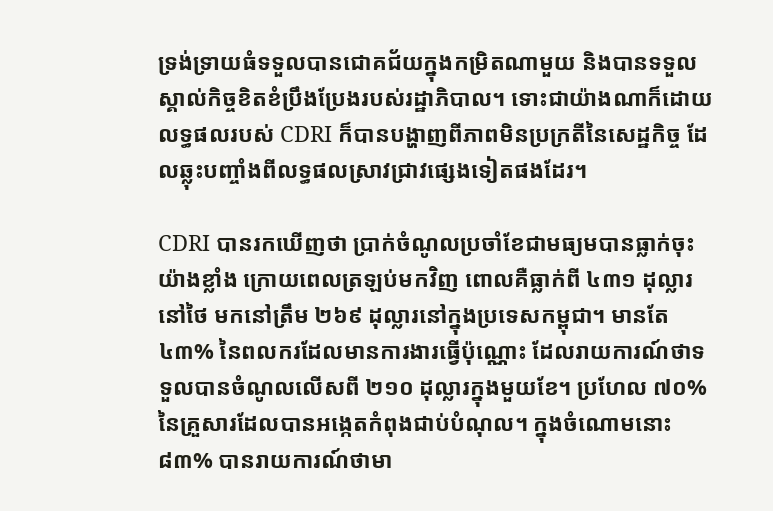ទ្រង់ទ្រាយធំទទួលបានជោគជ័យក្នុងកម្រិតណាមួយ និងបានទទួលស្គាល់កិច្ចខិតខំប្រឹងប្រែងរបស់រដ្ឋាភិបាល។ ទោះជាយ៉ាងណាក៏ដោយ លទ្ធផលរបស់ CDRI ក៏បានបង្ហាញពីភាពមិនប្រក្រតីនៃសេដ្ឋកិច្ច ដែលឆ្លុះបញ្ចាំងពីលទ្ធផលស្រាវជ្រាវផ្សេងទៀតផងដែរ។

CDRI បានរកឃើញថា ប្រាក់ចំណូលប្រចាំខែជាមធ្យមបានធ្លាក់ចុះយ៉ាងខ្លាំង ក្រោយពេលត្រឡប់មកវិញ ពោលគឺធ្លាក់ពី ៤៣១ ដុល្លារនៅថៃ មកនៅត្រឹម ២៦៩ ដុល្លារនៅក្នុងប្រទេសកម្ពុជា។ មានតែ ៤៣% នៃពលករដែលមានការងារធ្វើប៉ុណ្ណោះ ដែលរាយការណ៍ថាទទួលបានចំណូលលើសពី ២១០ ដុល្លារក្នុងមួយខែ។ ប្រហែល ៧០% នៃគ្រួសារដែលបានអង្កេតកំពុងជាប់បំណុល។ ក្នុងចំណោមនោះ ៨៣% បានរាយការណ៍ថាមា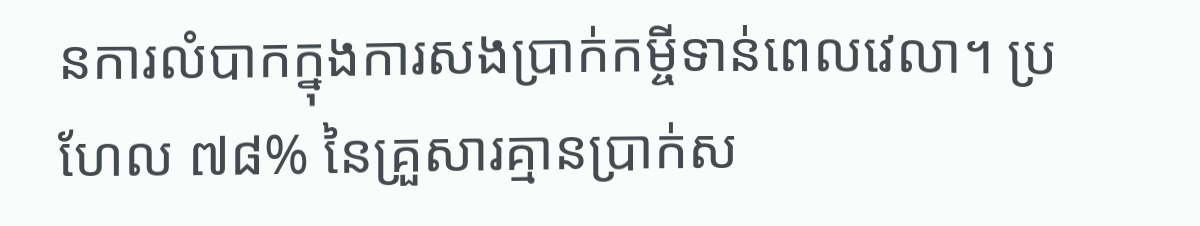នការលំបាកក្នុងការសងប្រាក់កម្ចីទាន់ពេលវេលា។ ប្រហែល ៧៨% នៃគ្រួសារគ្មានប្រាក់ស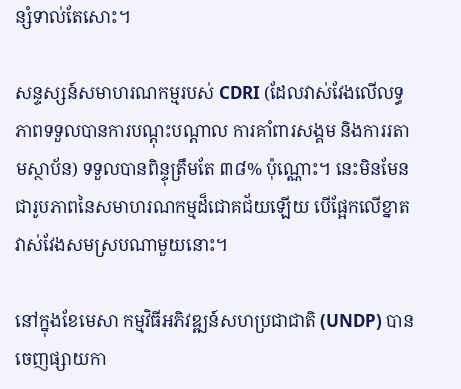ន្សំទាល់តែសោះ។

សន្ទស្សន៍សមាហរណកម្មរបស់ CDRI (ដែលវាស់វែងលើលទ្ធភាពទទួលបានការបណ្តុះបណ្តាល ការគាំពារសង្គម និងការរតាមស្ថាប័ន) ទទួលបានពិន្ទុត្រឹមតែ ៣៨% ប៉ុណ្ណោះ។ នេះមិនមែនជារូបភាពនៃសមាហរណកម្មដ៏ជោគជ័យឡើយ បើផ្អែកលើខ្នាតវាស់វែងសមស្របណាមួយនោះ។

នៅក្នុងខែមេសា កម្មវិធីអភិវឌ្ឍន៍សហប្រជាជាតិ (UNDP) បានចេញផ្សាយកា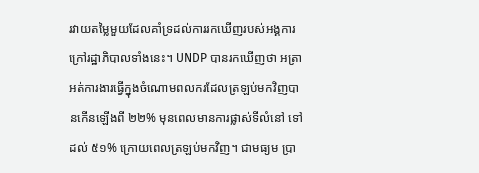រវាយតម្លៃមួយដែលគាំទ្រដល់ការរកឃើញរបស់អង្គការក្រៅរដ្ឋាភិបាលទាំងនេះ។ UNDP បានរកឃើញថា អត្រាអត់ការងារធ្វើក្នុងចំណោមពលករដែលត្រឡប់មកវិញបានកើនឡើងពី ២២% មុនពេលមានការផ្លាស់ទីលំនៅ ទៅដល់ ៥១% ក្រោយពេលត្រឡប់មកវិញ។ ជាមធ្យម ប្រា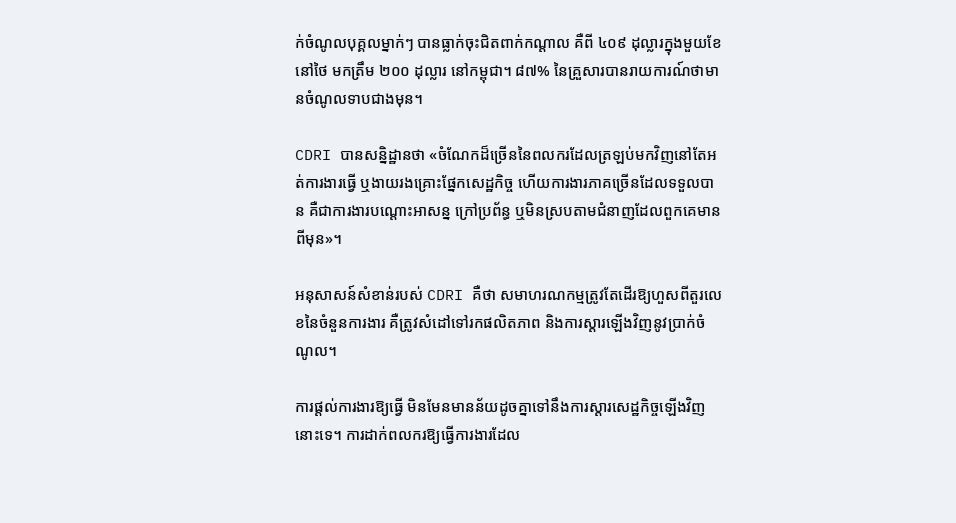ក់ចំណូលបុគ្គលម្នាក់ៗ បានធ្លាក់ចុះជិតពាក់កណ្តាល គឺពី ៤០៩ ដុល្លារក្នុងមួយខែនៅថៃ មកត្រឹម ២០០ ដុល្លារ នៅកម្ពុជា។ ៨៧% នៃគ្រួសារបានរាយការណ៍ថាមានចំណូលទាបជាងមុន។

CDRI បានសន្និដ្ឋានថា «ចំណែកដ៏ច្រើននៃពលករដែលត្រឡប់មកវិញនៅតែអត់ការងារធ្វើ ឬងាយរងគ្រោះផ្នែកសេដ្ឋកិច្ច ហើយការងារភាគច្រើនដែលទទួលបាន គឺជាការងារបណ្តោះអាសន្ន ក្រៅប្រព័ន្ធ ឬមិនស្របតាមជំនាញដែលពួកគេមានពីមុន»។

អនុសាសន៍សំខាន់របស់ CDRI គឺថា សមាហរណកម្មត្រូវតែដើរឱ្យហួសពីតួរលេខនៃចំនួនការងារ គឺត្រូវសំដៅទៅរកផលិតភាព និងការស្ដារឡើងវិញនូវប្រាក់ចំណូល។

ការផ្តល់ការងារឱ្យធ្វើ មិនមែនមានន័យដូចគ្នាទៅនឹងការស្ដារសេដ្ឋកិច្ចឡើងវិញនោះទេ។ ការដាក់ពលករឱ្យធ្វើការងារដែល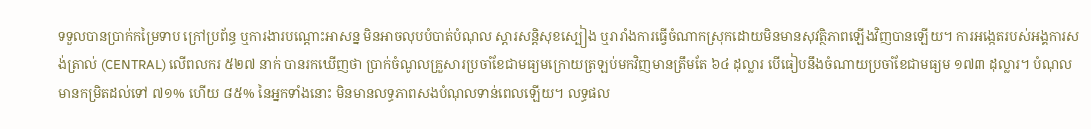ទទួលបានប្រាក់កម្រៃទាប ក្រៅប្រព័ន្ធ ឬការងារបណ្តោះអាសន្ន មិនអាចលុបបំបាត់បំណុល ស្តារសន្តិសុខស្បៀង ឬរារាំងការធ្វើចំណាកស្រុកដោយមិនមានសុវត្ថិភាពឡើងវិញបានឡើយ។ ការអង្កេតរបស់អង្គការសង់ត្រាល់ (CENTRAL) លើពលករ ៥២៧ នាក់ បានរកឃើញថា ប្រាក់ចំណូលគ្រួសារប្រចាំខែជាមធ្យមក្រោយត្រឡប់មកវិញមានត្រឹមតែ ៦៤ ដុល្លារ បើធៀបនឹងចំណាយប្រចាំខែជាមធ្យម ១៧៣ ដុល្លារ។ បំណុលមានកម្រិតដល់ទៅ ៧១% ហើយ ៨៥% នៃអ្នកទាំងនោះ មិនមានលទ្ធភាពសងបំណុលទាន់ពេលឡើយ។ លទ្ធផល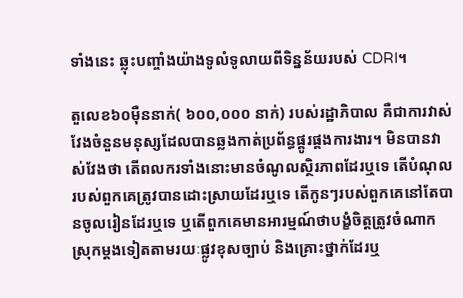ទាំងនេះ ឆ្លុះបញ្ចាំងយ៉ាងទូលំទូលាយពីទិន្នន័យរបស់ CDRI។

តួលេខ៦០ម៉ឺននាក់( ៦០០,០០០ នាក់) របស់រដ្ឋាភិបាល គឺជាការវាស់វែងចំនួនមនុស្សដែលបានឆ្លងកាត់ប្រព័ន្ធផ្គូរផ្គងការងារ។ មិនបានវាស់វែងថា តើពលករទាំងនោះមានចំណូលស្ថិរភាពដែរឬទេ តើបំណុលរបស់ពួកគេត្រូវបានដោះស្រាយដែរឬទេ តើកូនៗរបស់ពួកគេនៅតែបានចូលរៀនដែរឬទេ ឬតើពួកគេមានអារម្មណ៍ថាបង្ខំចិត្តត្រូវចំណាកស្រុកម្តងទៀតតាមរយៈផ្លូវខុសច្បាប់ និងគ្រោះថ្នាក់ដែរឬ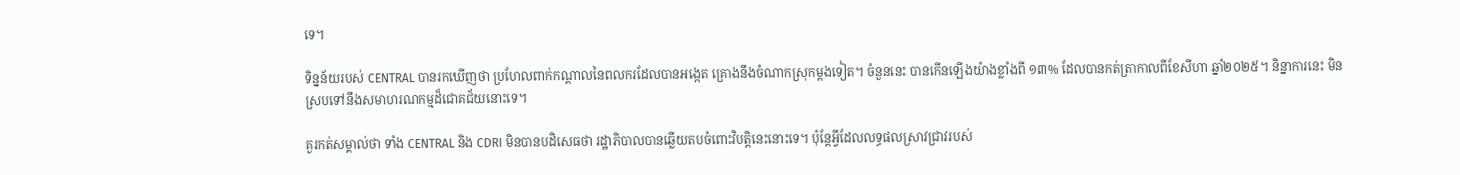ទេ។

ទិន្នន័យរបស់ CENTRAL បានរកឃើញថា ប្រហែលពាក់កណ្តាលនៃពលករដែលបានអង្កេត គ្រោងនឹងចំណាកស្រុកម្តងទៀត។ ចំនួននេះ បានកើនឡើងយ៉ាងខ្លាំងពី ១៣% ដែលបានកត់ត្រាកាលពីខែសីហា ឆ្នាំ២០២៥។ និន្នាការនេះ មិនស្របទៅនឹងសមាហរណកម្មដ៏ជោគជ័យនោះទេ។

គួរកត់សម្គាល់ថា ទាំង CENTRAL និង CDRI មិនបានបដិសេធថា រដ្ឋាភិបាលបានឆ្លើយតបចំពោះវិបត្តិនេះនោះទេ។ ប៉ុន្តែអ្វីដែលលទ្ធផលស្រាវជ្រាវរបស់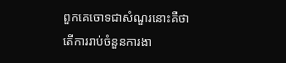ពួកគេចោទជាសំណួរនោះគឺថា តើការរាប់ចំនួនការងា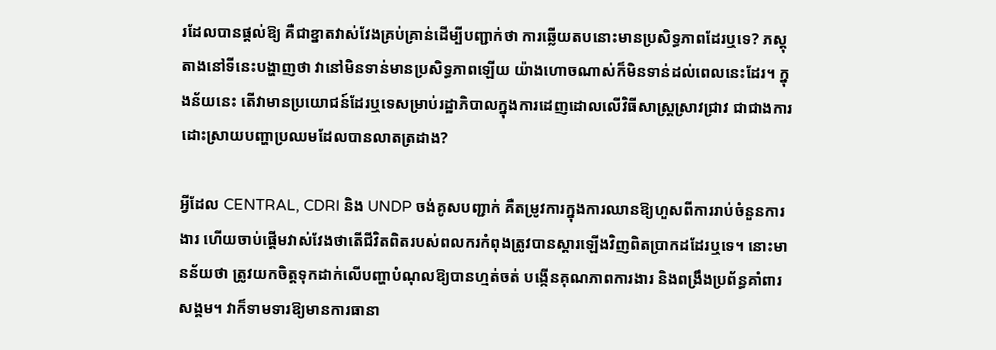រដែលបានផ្តល់ឱ្យ គឺជាខ្នាតវាស់វែងគ្រប់គ្រាន់ដើម្បីបញ្ជាក់ថា ការឆ្លើយតបនោះមានប្រសិទ្ធភាពដែរឬទេ? ភស្តុតាងនៅទីនេះបង្ហាញថា វានៅមិនទាន់មានប្រសិទ្ធភាពឡើយ យ៉ាងហោចណាស់ក៏មិនទាន់ដល់ពេលនេះដែរ។ ក្នុងន័យនេះ តើវាមានប្រយោជន៍ដែរឬទេសម្រាប់រដ្ឋាភិបាលក្នុងការដេញដោលលើវិធីសាស្ត្រស្រាវជ្រាវ ជាជាងការដោះស្រាយបញ្ហាប្រឈមដែលបានលាតត្រដាង?

អ្វីដែល CENTRAL, CDRI និង UNDP ចង់គូសបញ្ជាក់ គឺតម្រូវការក្នុងការឈានឱ្យហួសពីការរាប់ចំនួនការងារ ហើយចាប់ផ្តើមវាស់វែងថាតើជីវិតពិតរបស់ពលករកំពុងត្រូវបានស្តារឡើងវិញពិតប្រាកដដែរឬទេ។ នោះមានន័យថា ត្រូវយកចិត្តទុកដាក់លើបញ្ហាបំណុលឱ្យបានហ្មត់ចត់ បង្កើនគុណភាពការងារ និងពង្រឹងប្រព័ន្ធគាំពារសង្គម។ វាក៏ទាមទារឱ្យមានការធានា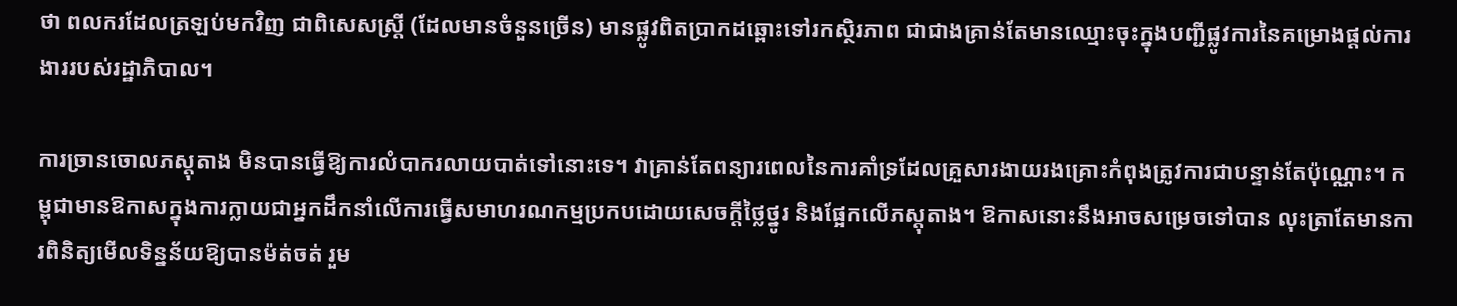ថា ពលករដែលត្រឡប់មកវិញ ជាពិសេសស្ត្រី (ដែលមានចំនួនច្រើន) មានផ្លូវពិតប្រាកដឆ្ពោះទៅរកស្ថិរភាព ជាជាងគ្រាន់តែមានឈ្មោះចុះក្នុងបញ្ជីផ្លូវការនៃគម្រោងផ្តល់ការងាររបស់រដ្ឋាភិបាល។

ការច្រានចោលភស្តុតាង មិនបានធ្វើឱ្យការលំបាករលាយបាត់ទៅនោះទេ។ វាគ្រាន់តែពន្យារពេលនៃការគាំទ្រដែលគ្រួសារងាយរងគ្រោះកំពុងត្រូវការជាបន្ទាន់តែប៉ុណ្ណោះ។ កម្ពុជាមានឱកាសក្នុងការក្លាយជាអ្នកដឹកនាំលើការធ្វើសមាហរណកម្មប្រកបដោយសេចក្តីថ្លៃថ្នូរ និងផ្អែកលើភស្តុតាង។ ឱកាសនោះនឹងអាចសម្រេចទៅបាន លុះត្រាតែមានការពិនិត្យមើលទិន្នន័យឱ្យបានម៉ត់ចត់ រួម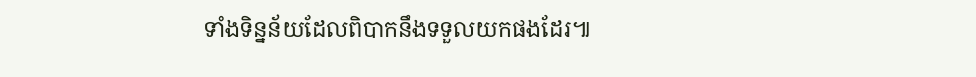ទាំងទិន្នន័យដែលពិបាកនឹងទទួលយកផងដែរ៕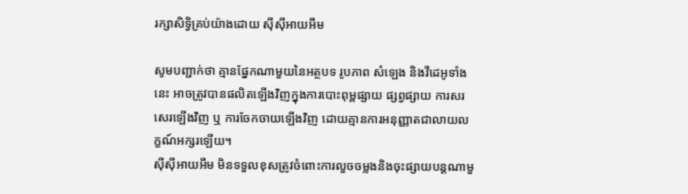រក្សាសិទ្វិគ្រប់យ៉ាងដោយ ស៊ីស៊ីអាយអឹម

សូមបញ្ជាក់ថា គ្មានផ្នែកណាមួយនៃអត្ថបទ រូបភាព សំឡេង និងវីដេអូទាំងនេះ អាចត្រូវបានផលិតឡើងវិញក្នុងការបោះពុម្ពផ្សាយ ផ្សព្វផ្សាយ ការសរសេរឡើងវិញ ឬ ការចែកចាយឡើងវិញ ដោយគ្មានការអនុញ្ញាតជាលាយលក្ខណ៍អក្សរឡើយ។
ស៊ីស៊ីអាយអឹម មិនទទួលខុសត្រូវចំពោះការលួចចម្លងនិងចុះផ្សាយបន្តណាមួ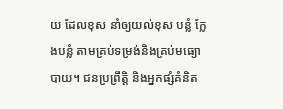យ ដែលខុស នាំឲ្យយល់ខុស បន្លំ ក្លែងបន្លំ តាមគ្រប់ទម្រង់និងគ្រប់មធ្យោបាយ។ ជនប្រព្រឹត្តិ និងអ្នកផ្សំគំនិត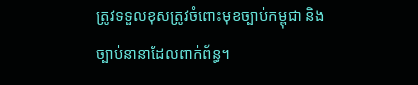ត្រូវទទួលខុសត្រូវចំពោះមុខច្បាប់កម្ពុជា និងច្បាប់នានាដែលពាក់ព័ន្ធ។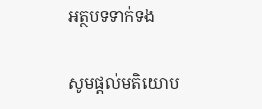អត្ថបទទាក់ទង

សូមផ្ដល់មតិយោប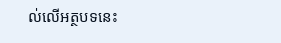ល់លើអត្ថបទនេះ